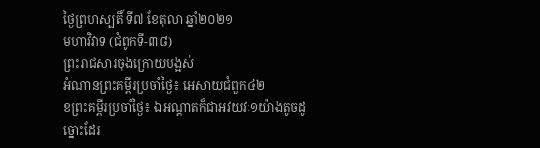ថ្ងៃព្រហស្បតិ៍ ទី៧ ខែតុលា ឆ្នាំ២០២១
មហាវិវាទ (ជំពូកទី-៣៨)
ព្រះរាជសារចុងក្រោយបង្អស់
អំណានព្រះគម្ពីរប្រចាំថ្ងៃ៖ អេសាយជំពួក៤២
ខព្រះគម្ពីរប្រចាំថ្ងៃ៖ ឯអណ្តាតក៏ជាអវយវៈ១យ៉ាងតូចដូច្នោះដែរ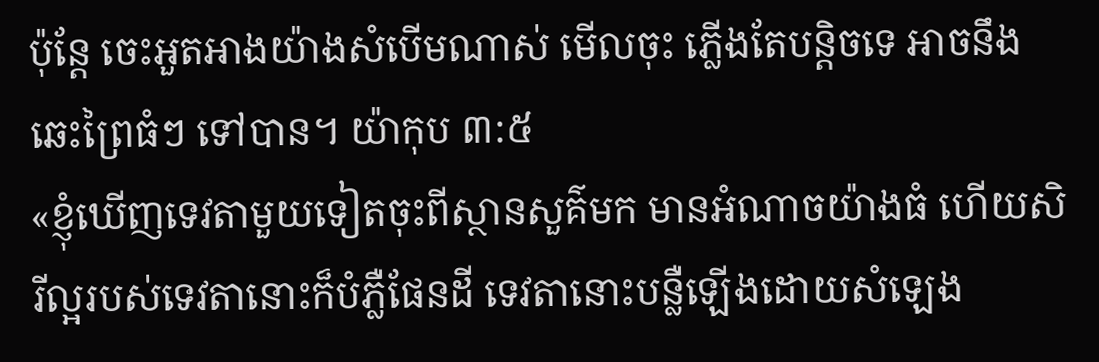ប៉ុន្តែ ចេះអួតអាងយ៉ាងសំបើមណាស់ មើលចុះ ភ្លើងតែបន្តិចទេ អាចនឹងឆេះព្រៃធំៗ ទៅបាន។ យ៉ាកុប ៣:៥
«ខ្ញុំឃើញទេវតាមួយទៀតចុះពីស្ថានសួគ៌មក មានអំណាចយ៉ាងធំ ហើយសិរីល្អរបស់ទេវតានោះក៏បំភ្លឺផែនដី ទេវតានោះបន្លឺឡើងដោយសំឡេង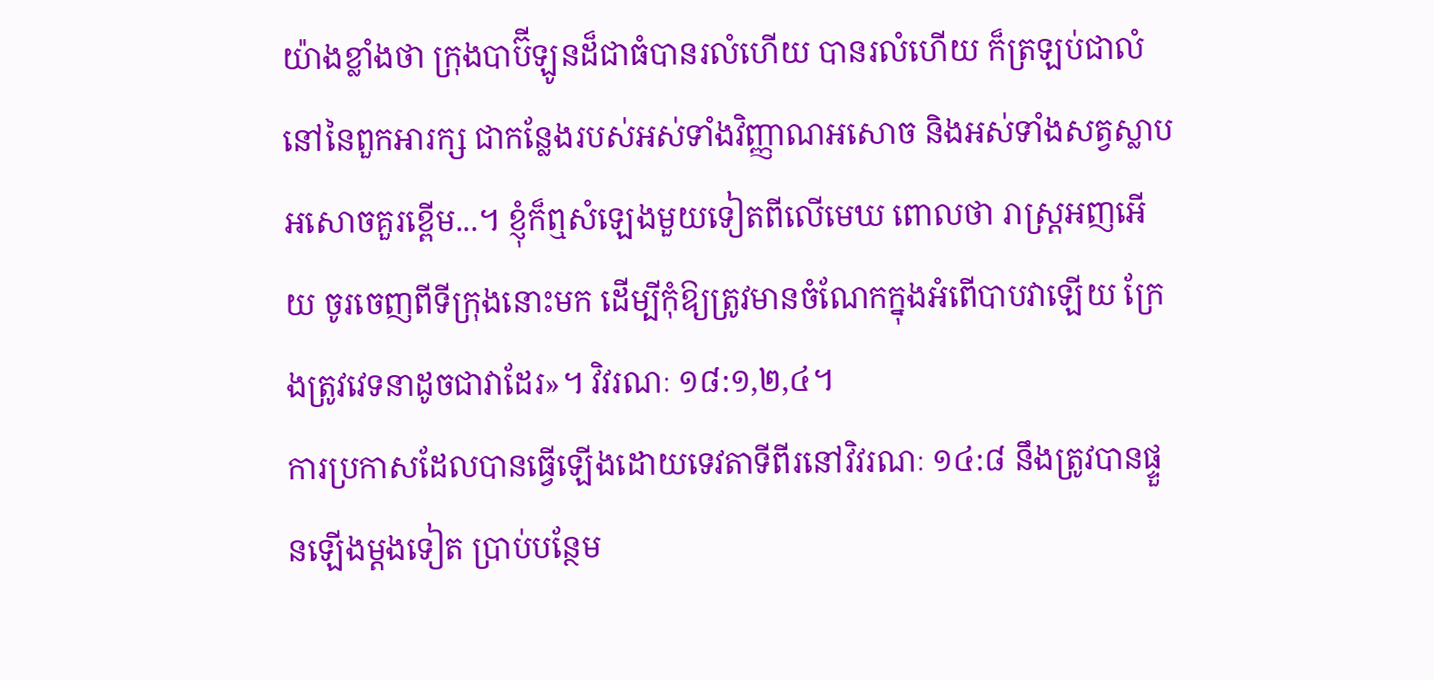យ៉ាងខ្លាំងថា ក្រុងបាប៊ីឡូនដ៏ជាធំបានរលំហើយ បានរលំហើយ ក៏ត្រឡប់ជាលំនៅនៃពួកអារក្ស ជាកន្លែងរបស់អស់ទាំងវិញ្ញាណអសោច និងអស់ទាំងសត្វស្លាបអសោចគួរខ្ពើម...។ ខ្ញុំក៏ឮសំឡេងមួយទៀតពីលើមេឃ ពោលថា រាស្ត្រអញអើយ ចូរចេញពីទីក្រុងនោះមក ដើម្បីកុំឱ្យត្រូវមានចំណែកក្នុងអំពើបាបវាឡើយ ក្រែងត្រូវវេទនាដូចជាវាដែរ»។ វិវរណៈ ១៨:១,២,៤។
ការប្រកាសដែលបានធ្វើឡើងដោយទេវតាទីពីរនៅវិវរណៈ ១៤:៨ នឹងត្រូវបានផ្ទួនឡើងម្តងទៀត ប្រាប់បន្ថែម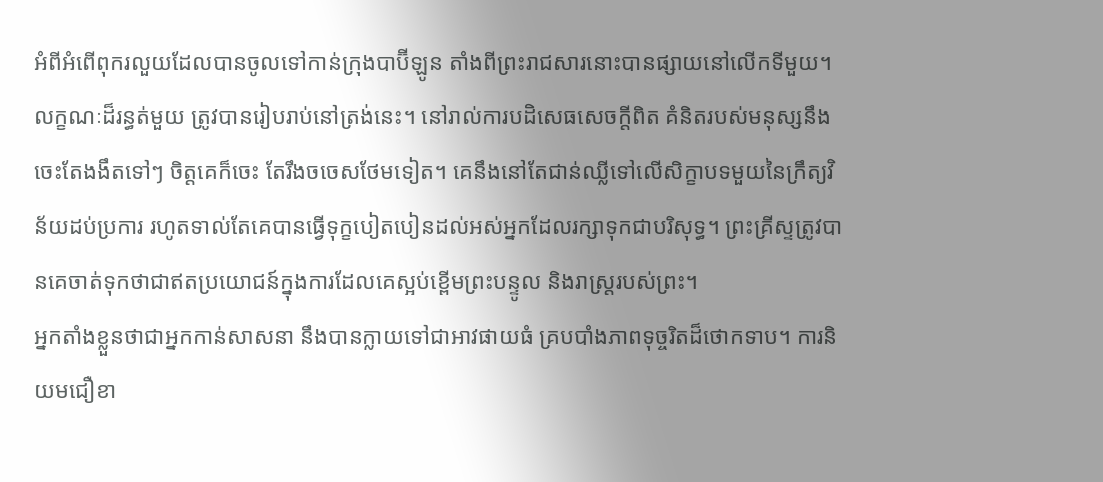អំពីអំពើពុករលួយដែលបានចូលទៅកាន់ក្រុងបាប៊ីឡូន តាំងពីព្រះរាជសារនោះបានផ្សាយនៅលើកទីមួយ។
លក្ខណៈដ៏រន្ធត់មួយ ត្រូវបានរៀបរាប់នៅត្រង់នេះ។ នៅរាល់ការបដិសេធសេចក្តីពិត គំនិតរបស់មនុស្សនឹងចេះតែងងឹតទៅៗ ចិត្តគេក៏ចេះ តែរឹងចចេសថែមទៀត។ គេនឹងនៅតែជាន់ឈ្លីទៅលើសិក្ខាបទមួយនៃក្រឹត្យវិន័យដប់ប្រការ រហូតទាល់តែគេបានធ្វើទុក្ខបៀតបៀនដល់អស់អ្នកដែលរក្សាទុកជាបរិសុទ្ធ។ ព្រះគ្រីស្ទត្រូវបានគេចាត់ទុកថាជាឥតប្រយោជន៍ក្នុងការដែលគេស្អប់ខ្ពើមព្រះបន្ទូល និងរាស្ត្ររបស់ព្រះ។
អ្នកតាំងខ្លួនថាជាអ្នកកាន់សាសនា នឹងបានក្លាយទៅជាអាវផាយធំ គ្របបាំងភាពទុច្ចរិតដ៏ថោកទាប។ ការនិយមជឿខា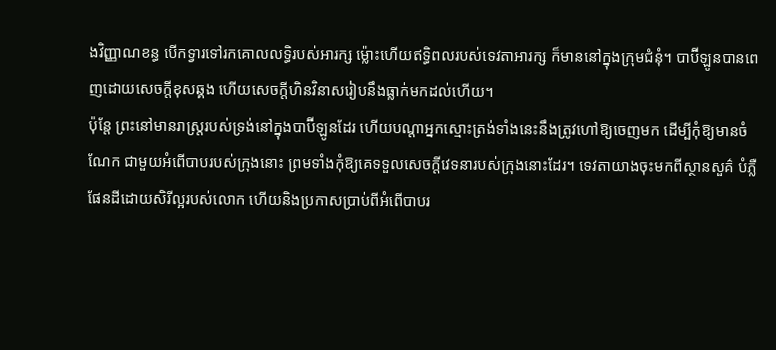ងវិញ្ញាណខន្ធ បើកទ្វារទៅរកគោលលទ្ធិរបស់អារក្ស ម៉្លោះហើយឥទ្ធិពលរបស់ទេវតាអារក្ស ក៏មាននៅក្នុងក្រុមជំនុំ។ បាប៊ីឡូនបានពេញដោយសេចក្តីខុសឆ្គង ហើយសេចក្តីហិនវិនាសរៀបនឹងធ្លាក់មកដល់ហើយ។
ប៉ុន្តែ ព្រះនៅមានរាស្ត្ររបស់ទ្រង់នៅក្នុងបាប៊ីឡូនដែរ ហើយបណ្តាអ្នកស្មោះត្រង់ទាំងនេះនឹងត្រូវហៅឱ្យចេញមក ដើម្បីកុំឱ្យមានចំណែក ជាមួយអំពើបាបរបស់ក្រុងនោះ ព្រមទាំងកុំឱ្យគេទទួលសេចក្តីវេទនារបស់ក្រុងនោះដែរ។ ទេវតាយាងចុះមកពីស្ថានសួគ៌ បំភ្លឺផែនដីដោយសិរីល្អរបស់លោក ហើយនិងប្រកាសប្រាប់ពីអំពើបាបរ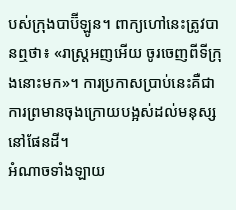បស់ក្រុងបាប៊ីឡូន។ ពាក្យហៅនេះត្រូវបានឮថា៖ «រាស្ត្រអញអើយ ចូរចេញពីទីក្រុងនោះមក»។ ការប្រកាសប្រាប់នេះគឺជាការព្រមានចុងក្រោយបង្អស់ដល់មនុស្សនៅផែនដី។
អំណាចទាំងឡាយ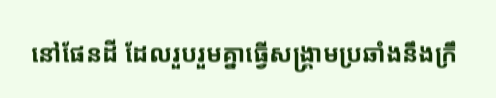នៅផែនដី ដែលរួបរួមគ្នាធ្វើសង្គ្រាមប្រឆាំងនឹងក្រឹ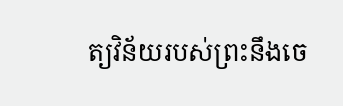ត្យវិន័យរបស់ព្រះនឹងចេ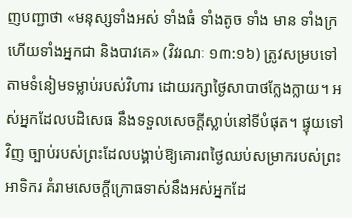ញបញ្ជាថា «មនុស្សទាំងអស់ ទាំងធំ ទាំងតូច ទាំង មាន ទាំងក្រ ហើយទាំងអ្នកជា និងបាវគេ» (វិវរណៈ ១៣:១៦) ត្រូវសម្របទៅតាមទំនៀមទម្លាប់របស់វិហារ ដោយរក្សាថ្ងៃសាបាថក្លែងក្លាយ។ អស់អ្នកដែលបដិសេធ នឹងទទួលសេចក្តីស្លាប់នៅទីបំផុត។ ផ្ទុយទៅវិញ ច្បាប់របស់ព្រះដែលបង្គាប់ឱ្យគោរពថ្ងៃឈប់សម្រាករបស់ព្រះអាទិករ គំរាមសេចក្តីក្រោធទាស់នឹងអស់អ្នកដែ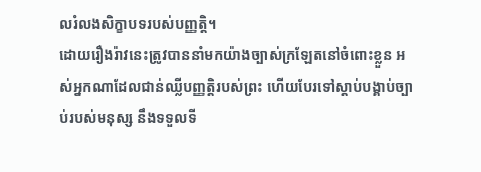លរំលងសិក្ខាបទរបស់បញ្ញត្តិ។
ដោយរឿងរ៉ាវនេះត្រូវបាននាំមកយ៉ាងច្បាស់ក្រឡែតនៅចំពោះខ្លួន អស់អ្នកណាដែលជាន់ឈ្លីបញ្ញត្តិរបស់ព្រះ ហើយបែរទៅស្តាប់បង្គាប់ច្បាប់របស់មនុស្ស នឹងទទួលទី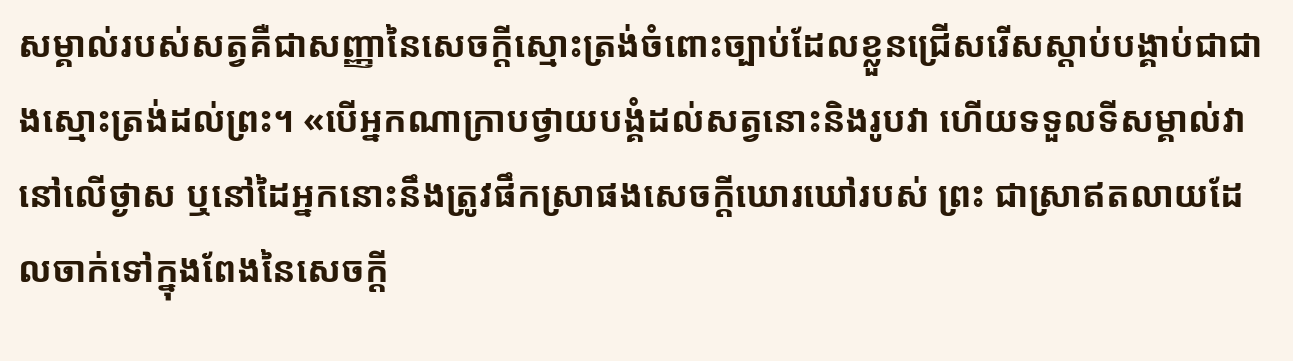សម្គាល់របស់សត្វគឺជាសញ្ញានៃសេចក្តីស្មោះត្រង់ចំពោះច្បាប់ដែលខ្លួនជ្រើសរើសស្តាប់បង្គាប់ជាជាងស្មោះត្រង់ដល់ព្រះ។ «បើអ្នកណាក្រាបថ្វាយបង្គំដល់សត្វនោះនិងរូបវា ហើយទទួលទីសម្គាល់វានៅលើថ្ងាស ឬនៅដៃអ្នកនោះនឹងត្រូវផឹកស្រាផងសេចក្តីឃោរឃៅរបស់ ព្រះ ជាស្រាឥតលាយដែលចាក់ទៅក្នុងពែងនៃសេចក្តី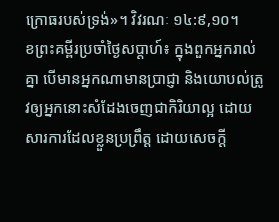ក្រោធរបស់ទ្រង់»។ វិវរណៈ ១៤:៩,១០។
ខព្រះគម្ពីរប្រចាំថ្ងៃសប្តាហ៍៖ ក្នុងពួកអ្នករាល់គ្នា បើមានអ្នកណាមានប្រាជ្ញា និងយោបល់ត្រូវឲ្យអ្នកនោះសំដែងចេញជាកិរិយាល្អ ដោយសារការដែលខ្លួនប្រព្រឹត្ត ដោយសេចក្តី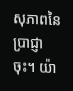សុភាពនៃប្រាជ្ញាចុះ។ យ៉ា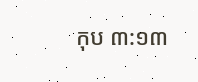កុប ៣:១៣